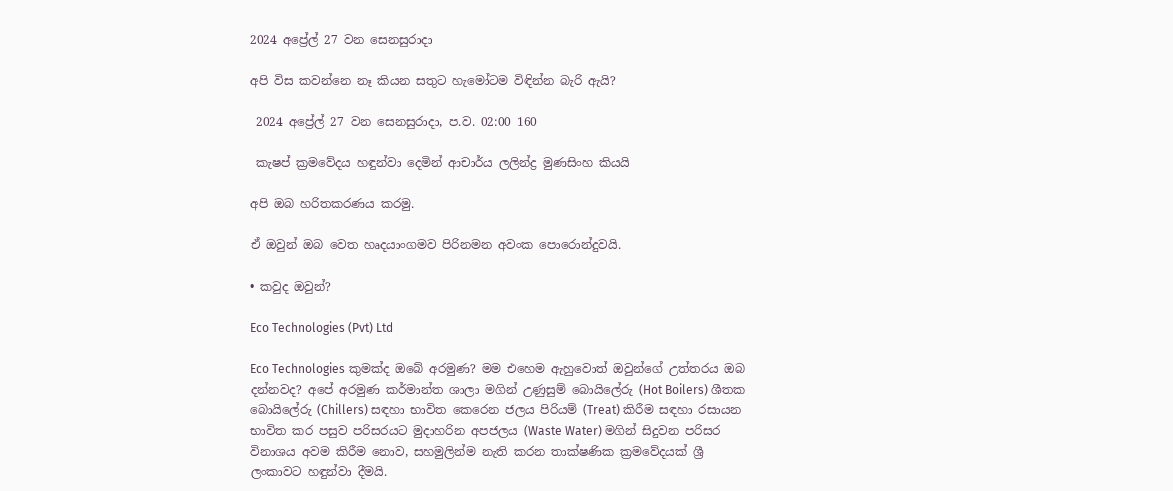2024 අප්‍රේල් 27 වන සෙනසුරාදා

අපි විස කවන්නෙ නෑ කියන සතුට හැමෝටම විඳින්න බැරි ඇයි?

 2024 අප්‍රේල් 27 වන සෙනසුරාදා, ප.ව. 02:00 160

 කැෂප් ක්‍රමවේදය හඳුන්වා දෙමින් ආචාර්ය ලලින්ද්‍ර මුණසිංහ කියයි

අපි ඔබ හරිතකරණය කරමු.

ඒ ඔවුන් ඔබ වෙත හෘදයාංගමව පිරිනමන අවංක පොරොන්දුවයි.

• කවුද ඔවුන්?

Eco Technologies (Pvt) Ltd

Eco Technologies කුමක්ද ඔබේ අරමුණ? මම එහෙම ඇහුවොත් ඔවුන්ගේ උත්තරය ඔබ දන්නවද? අපේ අරමුණ කර්මාන්ත ශාලා මගින් උණුසුම් බොයිලේරු (Hot Boilers) ශීතක බොයිලේරු (Chillers) සඳහා භාවිත කෙරෙන ජලය පිරියම් (Treat) කිරීම සඳහා රසායන භාවිත කර පසුව පරිසරයට මුදාහරින අපජලය (Waste Water) මගින් සිදුවන පරිසර විනාශය අවම කිරීම නොව, සහමුලින්ම නැති කරන තාක්ෂණික ක්‍රමවේදයක් ශ්‍රී ලංකාවට හඳුන්වා දීමයි.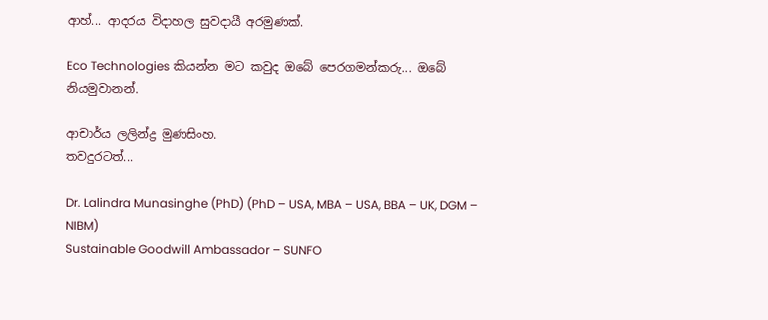ආහ්... ආදරය විදාහල සුවදායී අරමුණක්.

Eco Technologies කියන්න මට කවුද ඔබේ පෙරගමන්කරු... ඔබේ නියමුවානන්.

ආචාර්ය ලලින්ද්‍ර මුණසිංහ.
තවදුරටත්...

Dr. Lalindra Munasinghe (PhD) (PhD – USA, MBA – USA, BBA – UK, DGM – NIBM)
Sustainable Goodwill Ambassador – SUNFO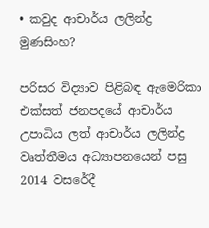• කවුද ආචාර්ය ලලින්ද්‍ර මුණසිංහ?

පරිසර විද්‍යාව පිළිබඳ ඇමෙරිකා එක්සත් ජනපදයේ ආචාර්ය උපාධිය ලත් ආචාර්ය ලලින්ද්‍ර වෘත්තීමය අධ්‍යාපනයෙන් පසු 2014 වසරේදී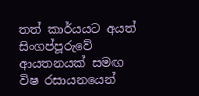තත් කාර්යයට අයත් සිංගප්පූරුවේ ආයතනයක් සමඟ විෂ රසායනයෙන්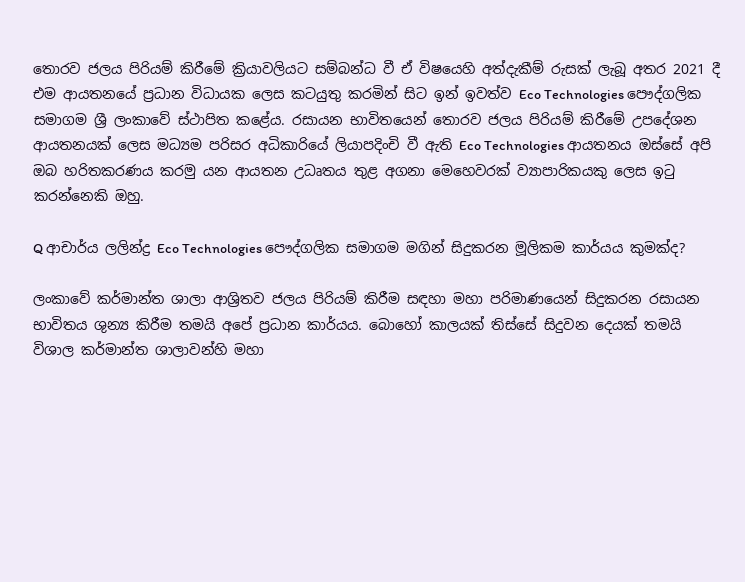තොරව ජලය පිරියම් කිරීමේ ක්‍රියාවලියට සම්බන්ධ වී ඒ විෂයෙහි අත්දැකීම් රුසක් ලැබූ අතර 2021 දී එම ආයතනයේ ප්‍රධාන විධායක ලෙස කටයුතු කරමින් සිට ඉන් ඉවත්ව Eco Technologies පෞද්ගලික සමාගම ශ්‍රී ලංකාවේ ස්ථාපිත කළේය. රසායන භාවිතයෙන් තොරව ජලය පිරියම් කිරීමේ උපදේශන ආයතනයක් ලෙස මධ්‍යම පරිසර අධිකාරියේ ලියාපදිංචි වී ඇති Eco Technologies ආයතනය ඔස්සේ අපි ඔබ හරිතකරණය කරමු යන ආයතන උධෘතය තුළ අගනා මෙහෙවරක් ව්‍යාපාරිකයකු ලෙස ඉටු කරන්නෙකි ඔහු.

Q ආචාර්ය ලලින්ද්‍ර Eco Technologies පෞද්ගලික සමාගම මගින් සිදුකරන මූලිකම කාර්යය කුමක්ද?

ලංකාවේ කර්මාන්ත ශාලා ආශ්‍රිතව ජලය පිරියම් කිරීම සඳහා මහා පරිමාණයෙන් සිදුකරන රසායන භාවිතය ශුන්‍ය කිරීම තමයි අපේ ප්‍රධාන කාර්යය. බොහෝ කාලයක් තිස්සේ සිදුවන දෙයක් තමයි විශාල කර්මාන්ත ශාලාවන්හි මහා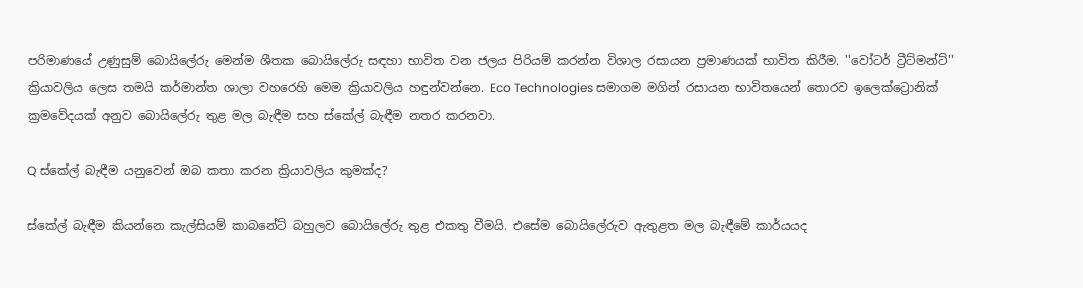පරිමාණයේ උණුසුම් බොයිලේරු මෙන්ම ශීතක බොයිලේරු සඳහා භාවිත වන ජලය පිරියම් කරන්න විශාල රසායන ප්‍රමාණයක් භාවිත කිරීම. ''වෝටර් ට්‍රීට්මන්ට්'' ක්‍රියාවලිය ලෙස තමයි කර්මාන්ත ශාලා වහරෙහි මෙම ක්‍රියාවලිය හඳුන්වන්නෙ. Eco Technologies සමාගම මගින් රසායන භාවිතයෙන් තොරව ඉලෙක්ට්‍රොනික් ක්‍රමවේදයක් අනුව බොයිලේරු තුළ මල බැඳීම සහ ස්කේල් බැඳීම නතර කරනවා.

Q ස්කේල් බැඳීම යනුවෙන් ඔබ කතා කරන ක්‍රියාවලිය කුමක්ද?

ස්කේල් බැඳීම කියන්නෙ කැල්සියම් කාබනේට් බහුලව බොයිලේරු තුළ එකතු වීමයි. එසේම බොයිලේරුව ඇතුළත මල බැඳීමේ කාර්යයද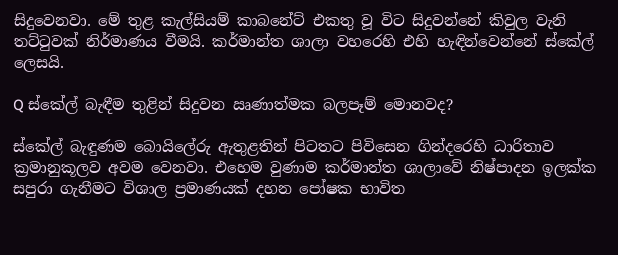සිදුවෙනවා. මේ තුළ කැල්සියම් කාබනේට් එකතු වූ විට සිදුවන්නේ කිවුල වැනි තට්ටුවක් නිර්මාණය වීමයි. කර්මාන්ත ශාලා වහරෙහි එහි හැඳින්වෙන්නේ ස්කේල් ලෙසයි.

Q ස්කේල් බැඳීම තුළින් සිදුවන ඍණාත්මක බලපෑම් මොනවද?

ස්කේල් බැඳුණම බොයිලේරු ඇතුළතින් පිටතට පිවිසෙන ගින්දරෙහි ධාරිතාව ක්‍රමානුකූලව අවම වෙනවා. එහෙම වුණාම කර්මාන්ත ශාලාවේ නිෂ්පාදන ඉලක්ක සපුරා ගැනීමට විශාල ප්‍රමාණයක් දහන පෝෂක භාවිත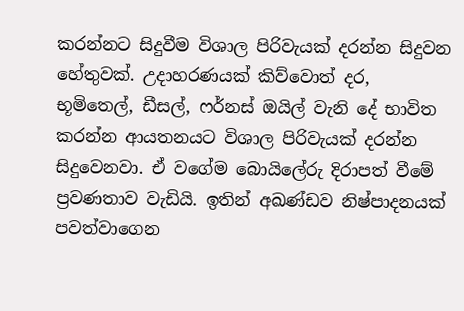කරන්නට සිදුවීම විශාල පිරිවැයක් දරන්න සිදුවන හේතුවක්. උදාහරණයක් කිව්වොත් දර, භූමිතෙල්, ඩීසල්, ෆර්නස් ඔයිල් වැනි දේ භාවිත කරන්න ආයතනයට විශාල පිරිවැයක් දරන්න සිදුවෙනවා. ඒ වගේම බොයිලේරු දිරාපත් වීමේ ප්‍රවණතාව වැඩියි. ඉතින් අඛණ්ඩව නිෂ්පාදනයක් පවත්වාගෙන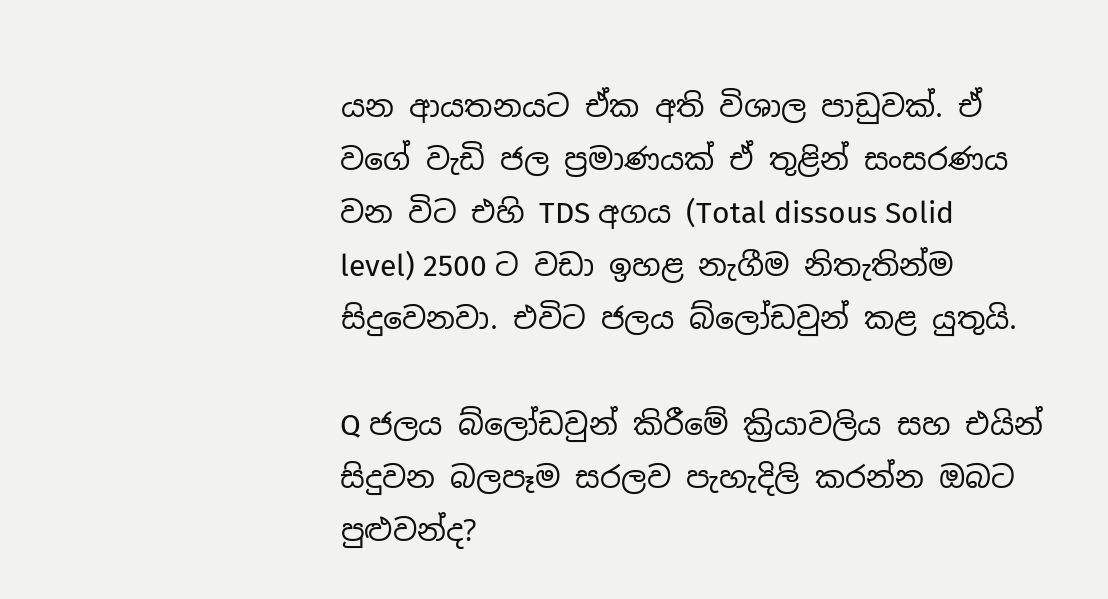යන ආයතනයට ඒක අති විශාල පාඩුවක්. ඒ වගේ වැඩි ජල ප්‍රමාණයක් ඒ තුළින් සංසරණය වන විට එහි TDS අගය (Total dissous Solid level) 2500 ට වඩා ඉහළ නැගීම නිතැතින්ම සිදුවෙනවා. එවිට ජලය බ්ලෝඩවුන් කළ යුතුයි.

Q ජලය බ්ලෝඩවුන් කිරීමේ ක්‍රියාවලිය සහ එයින් සිදුවන බලපෑම සරලව පැහැදිලි කරන්න ඔබට පුළුවන්ද?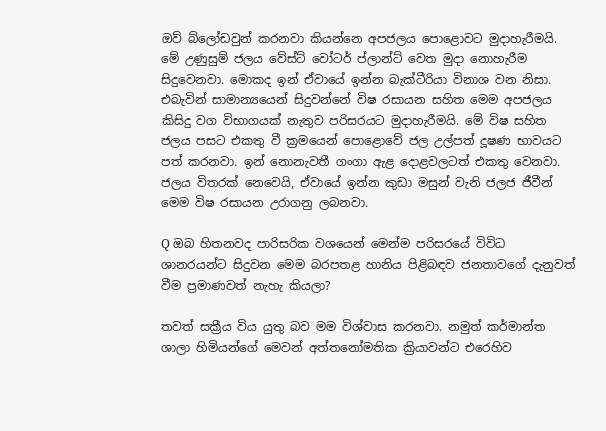ඔව් බ්ලෝඩවුන් කරනවා කියන්නෙ අපජලය පොළොවට මුදාහැරීමයි. මේ උණුසුම් ජලය වේස්ට් වෝටර් ප්ලාන්ට් වෙත මුදා නොහැරීම සිදුවෙනවා. මොකද ඉන් ඒවායේ ඉන්න බැක්ටීරියා විනාශ වන නිසා. එබැවින් සාමාන්‍යයෙන් සිදුවන්නේ විෂ රසායන සහිත මෙම අපජලය කිසිදු වග විභාගයක් නැතුව පරිසරයට මුදාහැරීමයි. මේ විෂ සහිත ජලය පසට එකතු වී ක්‍රමයෙන් පොළොවේ ජල උල්පත් දූෂණ භාවයට පත් කරනවා. ඉන් නොනැවතී ගංගා ඇළ දොළවලටත් එකතු වෙනවා. ජලය විතරක් නෙවෙයි, ඒවායේ ඉන්න කුඩා මසුන් වැනි ජලජ ජීවීන් මෙම විෂ රසායන උරාගනු ලබනවා.

Q ඔබ හිතනවද පාරිසරික වශයෙන් මෙන්ම පරිසරයේ විවිධ ශානරයන්ට සිදුවන මෙම බරපතළ හානිය පිළිබඳව ජනතාවගේ දැනුවත් වීම ප්‍රමාණවත් නැහැ කියලා?

තවත් සක්‍රීය විය යුතු බව මම විශ්වාස කරනවා. නමුත් කර්මාන්ත ශාලා හිමියන්ගේ මෙවන් අත්තනෝමතික ක්‍රියාවන්ට එරෙහිව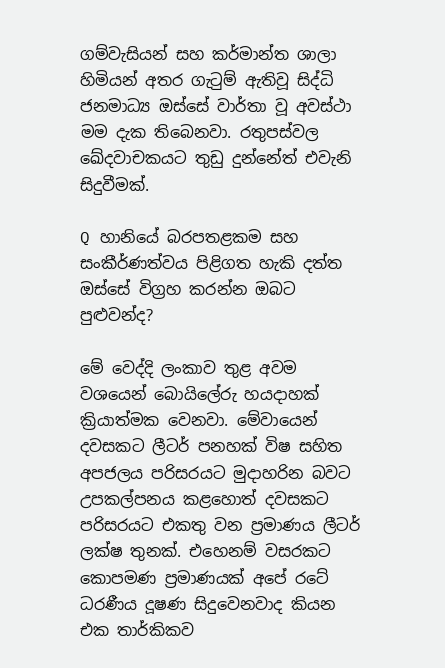ගම්වැසියන් සහ කර්මාන්ත ශාලා හිමියන් අතර ගැටුම් ඇතිවූ සිද්ධි ජනමාධ්‍ය ඔස්සේ වාර්තා වූ අවස්ථා මම දැක තිබෙනවා. රතුපස්වල ඛේදවාචකයට තුඩු දුන්නේත් එවැනි සිදුවීමක්.

Q හානියේ බරපතළකම සහ සංකීර්ණත්වය පිළිගත හැකි දත්ත ඔස්සේ විග්‍රහ කරන්න ඔබට පුළුවන්ද?

මේ වෙද්දි ලංකාව තුළ අවම වශයෙන් බොයිලේරු හයදාහක් ක්‍රියාත්මක වෙනවා. මේවායෙන් දවසකට ලීටර් පනහක් විෂ සහිත අපජලය පරිසරයට මුදාහරින බවට උපකල්පනය කළහොත් දවසකට පරිසරයට එකතු වන ප්‍රමාණය ලීටර් ලක්ෂ තුනක්. එහෙනම් වසරකට කොපමණ ප්‍රමාණයක් අපේ රටේ ධරණීය දූෂණ සිදුවෙනවාද කියන එක තාර්කිකව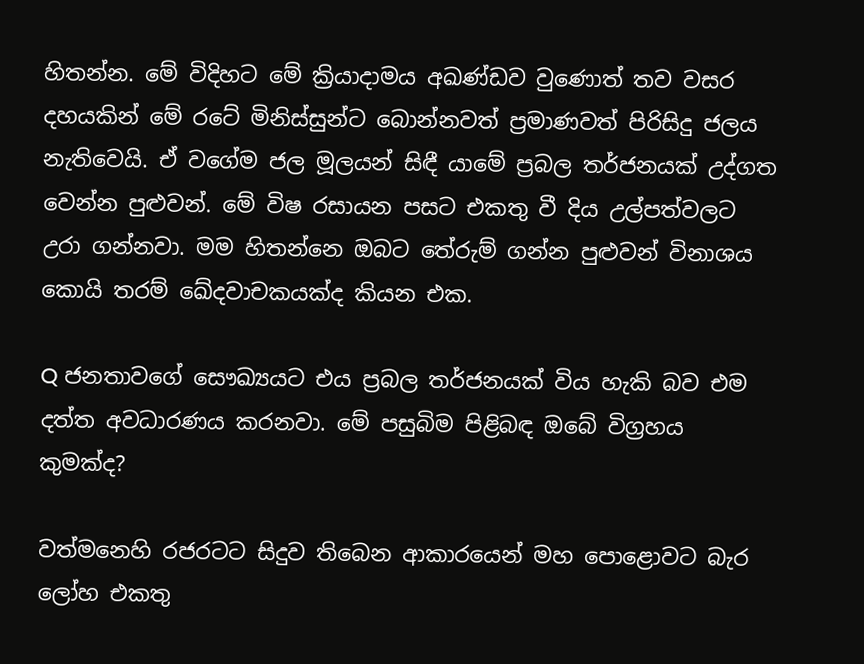හිතන්න. මේ විදිහට මේ ක්‍රියාදාමය අඛණ්ඩව වුණොත් තව වසර දහයකින් මේ රටේ මිනිස්සුන්ට බොන්නවත් ප්‍රමාණවත් පිරිසිදු ජලය නැතිවෙයි. ඒ වගේම ජල මූලයන් සිඳී යාමේ ප්‍රබල තර්ජනයක් උද්ගත වෙන්න පුළුවන්. මේ විෂ රසායන පසට එකතු වී දිය උල්පත්වලට උරා ගන්නවා. මම හිතන්නෙ ඔබට තේරුම් ගන්න පුළුවන් විනාශය කොයි තරම් ඛේදවාචකයක්ද කියන එක.

Q ජනතාවගේ සෞඛ්‍යයට එය ප්‍රබල තර්ජනයක් විය හැකි බව එම දත්ත අවධාරණය කරනවා. මේ පසුබිම පිළිබඳ ඔබේ විග්‍රහය කුමක්ද?

වත්මනෙහි රජරටට සිදුව තිබෙන ආකාරයෙන් මහ පොළොවට බැර ලෝහ එකතු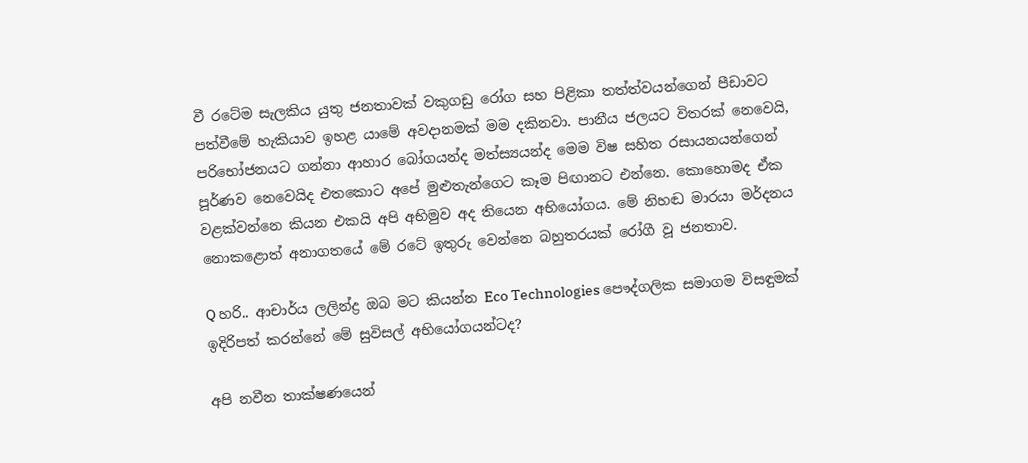වී රටේම සැලකිය යුතු ජනතාවක් වකුගඩු රෝග සහ පිළිකා තත්ත්වයන්ගෙන් පීඩාවට පත්වීමේ හැකියාව ඉහළ යාමේ අවදානමක් මම දකිනවා. පානීය ජලයට විතරක් නෙවෙයි, පරිභෝජනයට ගන්නා ආහාර බෝගයන්ද මත්ස්‍යයන්ද මෙම විෂ සහිත රසායනයන්ගෙන් පූර්ණව නෙවෙයිද එතකොට අපේ මුළුතැන්ගෙට කෑම පිඟානට එන්නෙ. කොහොමද ඒක වළක්වන්නෙ කියන එකයි අපි අභිමුව අද තියෙන අභියෝගය. මේ නිහඬ මාරයා මර්දනය නොකළොත් අනාගතයේ මේ රටේ ඉතුරු වෙන්නෙ බහුතරයක් රෝගී වූ ජනතාව.

Q හරි.. ආචාර්ය ලලින්ද්‍ර ඔබ මට කියන්න Eco Technologies පෞද්ගලික සමාගම විසඳුමක් ඉදිරිපත් කරන්නේ මේ සුවිසල් අභියෝගයන්ටද?

අපි නවීන තාක්ෂණයෙන්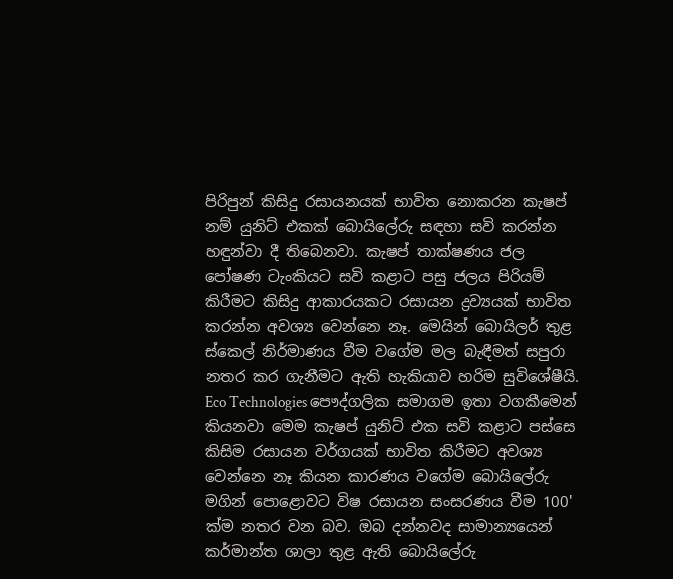පිරිපුන් කිසිදු රසායනයක් භාවිත නොකරන කැෂප් නම් යුනිට් එකක් බොයිලේරු සඳහා සවි කරන්න හඳුන්වා දී තිබෙනවා. කැෂප් තාක්ෂණය ජල පෝෂණ ටැංකියට සවි කළාට පසු ජලය පිරියම් කිරීමට කිසිදු ආකාරයකට රසායන ද්‍රව්‍යයක් භාවිත කරන්න අවශ්‍ය වෙන්නෙ නෑ. මෙයින් බොයිලර් තුළ ස්කෙල් නිර්මාණය වීම වගේම මල බැඳීමත් සපුරා නතර කර ගැනීමට ඇති හැකියාව හරිම සුවිශේෂීයි. Eco Technologies පෞද්ගලික සමාගම ඉතා වගකීමෙන් කියනවා මෙම කැෂප් යුනිට් එක සවි කළාට පස්සෙ කිසිම රසායන වර්ගයක් භාවිත කිරීමට අවශ්‍ය වෙන්නෙ නෑ කියන කාරණය වගේම බොයිලේරු මගින් පොළොවට විෂ රසායන සංසරණය වීම 100' ක්ම නතර වන බව. ඔබ දන්නවද සාමාන්‍යයෙන් කර්මාන්ත ශාලා තුළ ඇති බොයිලේරු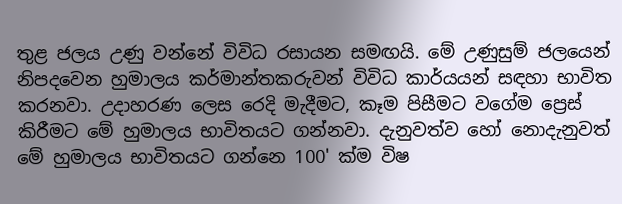තුළ ජලය උණු වන්නේ විවිධ රසායන සමඟයි. මේ උණුසුම් ජලයෙන් නිපදවෙන හුමාලය කර්මාන්තකරුවන් විවිධ කාර්යයන් සඳහා භාවිත කරනවා. උදාහරණ ලෙස රෙදි මැදීමට, කෑම පිසීමට වගේම ප්‍රෙස් කිරීමට මේ හුමාලය භාවිතයට ගන්නවා. දැනුවත්ව හෝ නොදැනුවත් මේ හුමාලය භාවිතයට ගන්නෙ 100' ක්ම විෂ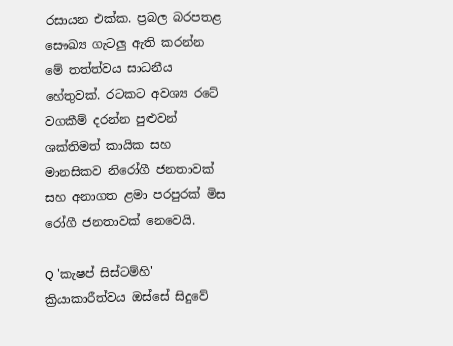රසායන එක්ක. ප්‍රබල බරපතළ සෞඛ්‍ය ගැටලු ඇති කරන්න මේ තත්ත්වය සාධනීය හේතුවක්. රටකට අවශ්‍ය රටේ වගකීම් දරන්න පුළුවන් ශක්තිමත් කායික සහ මානසිකව නිරෝගී ජනතාවක් සහ අනාගත ළමා පරපුරක් මිස රෝගී ජනතාවක් නෙවෙයි.

Q 'කැෂප් සිස්ටම්හි' ක්‍රියාකාරීත්වය ඔස්සේ සිදුවේ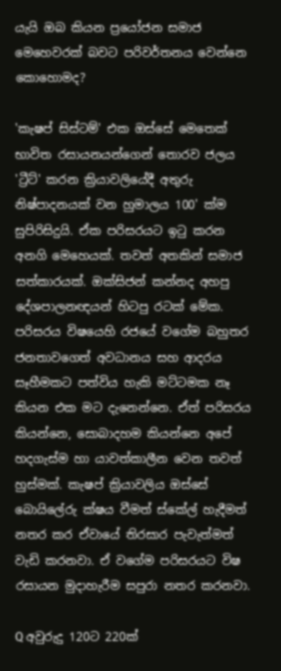යැයි ඔබ කියන ප්‍රයෝජන සමාජ මෙහෙවරක් බවට පරිවර්තනය වෙන්නෙ කොහොමද?

'කැෂප් සිස්ටම්' එක ඔස්සේ මෙතෙක් භාවිත රසායනයන්ගෙන් තොරව ජලය 'ට්‍රීට්' කරන ක්‍රියාවලියේදී අතුරු නිෂ්පාදනයක් වන හුමාලය 100' ක්ම සුපිරිසිදුයි. ඒක පරිසරයට ඉටු කරන අනගි මෙහෙයක්. තවත් අතකින් සමාජ සත්කාරයක්. ඔක්සිජන් කන්නද අහපු දේශපාලනඥයන් හිටපු රටක් මේක. පරිසරය විෂයෙහි රජයේ වගේම බහුතර ජනතාවගෙත් අවධානය සහ ආදරය සෑහීමකට පත්විය හැකි මට්ටමක නෑ කියන එක මට දැනෙන්නෙ. ඒත් පරිසරය කියන්නෙ, සොබාදහම කියන්නෙ අපේ හදගැස්ම හා යාවත්කාලීන වෙන තවත් හුස්මක්. කැෂප් ක්‍රියාවලිය ඔස්සේ බොයිලේරු ක්ෂය වීමත් ස්කේල් හැදීමත් නතර කර ඒවායේ තිරසාර පැවැත්මත් වැඩි කරනවා. ඒ වගේම පරිසරයට විෂ රසායන මුදාහැරීම සපුරා නතර කරනවා.

Q අවුරුදු 120ට 220ක්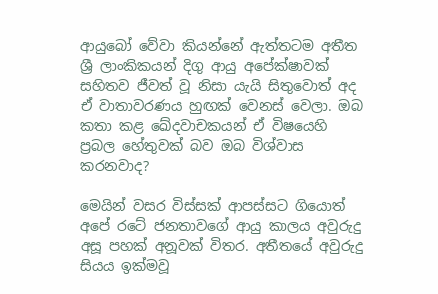ආයුබෝ වේවා කියන්නේ ඇත්තටම අතීත ශ්‍රී ලාංකිකයන් දිගු ආයු අපේක්ෂාවක් සහිතව ජීවත් වූ නිසා යැයි සිතුවොත් අද ඒ වාතාවරණය හුඟක් වෙනස් වෙලා. ඔබ කතා කළ ඛේදවාචකයන් ඒ විෂයෙහි ප්‍රබල හේතුවක් බව ඔබ විශ්වාස කරනවාද?

මෙයින් වසර විස්සක් ආපස්සට ගියොත් අපේ රටේ ජනතාවගේ ආයු කාලය අවුරුදු අසූ පහක් අනූවක් විතර. අතීතයේ අවුරුදු සියය ඉක්මවූ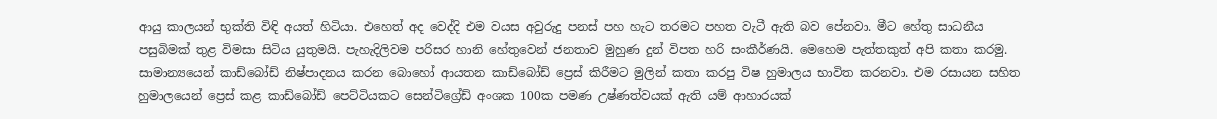ආයු කාලයන් භුක්ති විඳි අයත් හිටියා. එහෙත් අද වෙද්දි එම වයස අවුරුදු පනස් පහ හැට තරමට පහත වැටී ඇති බව පේනවා. මීට හේතු සාධනීය පසුබිමක් තුළ විමසා සිටිය යුතුමයි. පැහැදිලිවම පරිසර හානි හේතුවෙන් ජනතාව මුහුණ දුන් විපත හරි සංකීර්ණයි. මෙහෙම පැත්තකුත් අපි කතා කරමු. සාමාන්‍යයෙන් කාඩ්බෝඩ් නිෂ්පාදනය කරන බොහෝ ආයතන කාඩ්බෝඩ් ප්‍රෙස් කිරීමට මුලින් කතා කරපු විෂ හුමාලය භාවිත කරනවා. එම රසායන සහිත හුමාලයෙන් ප්‍රෙස් කළ කාඩ්බෝඩ් පෙට්ටියකට සෙන්ටිග්‍රේඩ් අංශක 100ක පමණ උෂ්ණත්වයක් ඇති යම් ආහාරයක්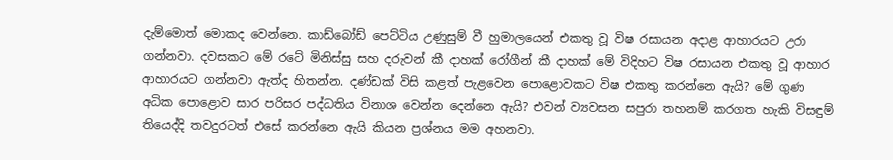දැම්මොත් මොකද වෙන්නෙ. කාඩ්බෝඩ් පෙට්ටිය උණුසුම් වී හුමාලයෙන් එකතු වූ විෂ රසායන අදාළ ආහාරයට උරා ගන්නවා. දවසකට මේ රටේ මිනිස්සු සහ දරුවන් කී දාහක් රෝගීන් කී දාහක් මේ විදිහට විෂ රසායන එකතු වූ ආහාර ආහාරයට ගන්නවා ඇත්ද හිතන්න. දණ්ඩක් විසි කළත් පැළවෙන පොළොවකට විෂ එකතු කරන්නෙ ඇයි? මේ ගුණ අධික පොළොව සාර පරිසර පද්ධතිය විනාශ වෙන්න දෙන්නෙ ඇයි? එවන් ව්‍යවසන සපුරා තහනම් කරගත හැකි විසඳුම් තියෙද්දි තවදුරටත් එසේ කරන්නෙ ඇයි කියන ප්‍රශ්නය මම අහනවා.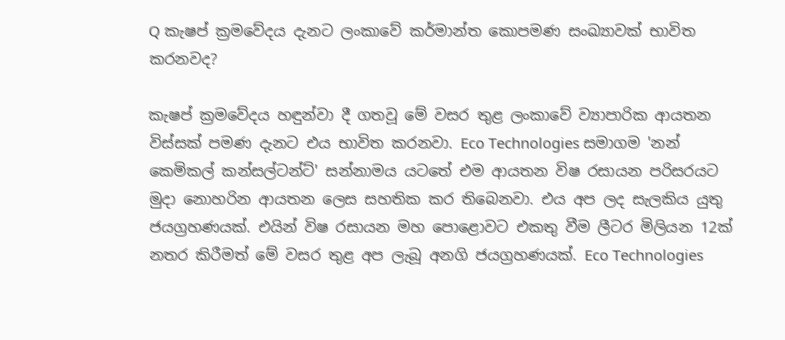Q කැෂප් ක්‍රමවේදය දැනට ලංකාවේ කර්මාන්ත කොපමණ සංඛ්‍යාවක් භාවිත කරනවද?

කැෂප් ක්‍රමවේදය හඳුන්වා දී ගතවූ මේ වසර තුළ ලංකාවේ ව්‍යාපාරික ආයතන විස්සක් පමණ දැනට එය භාවිත කරනවා. Eco Technologies සමාගම 'නන් කෙමිකල් කන්සල්ටන්ට්' සන්නාමය යටතේ එම ආයතන විෂ රසායන පරිසරයට මුදා නොහරින ආයතන ලෙස සහතික කර තිබෙනවා. එය අප ලද සැලකිය යුතු ජයග්‍රහණයක්. එයින් විෂ රසායන මහ පොළොවට එකතු වීම ලීටර මිලියන 12ක් නතර කිරීමත් මේ වසර තුළ අප ලැබූ අනගි ජයග්‍රහණයක්. Eco Technologies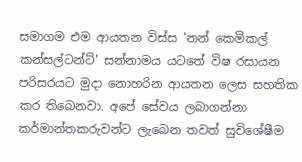සමාගම එම ආයතන විස්ස 'නන් කෙමිකල් කන්සල්ටන්ට්' සන්නාමය යටතේ විෂ රසායන පරිසරයට මුදා නොහරින ආයතන ලෙස සහතික කර තිබෙනවා. අපේ සේවය ලබාගන්නා කර්මාන්තකරුවන්ට ලැබෙන තවත් සුවිශේෂීම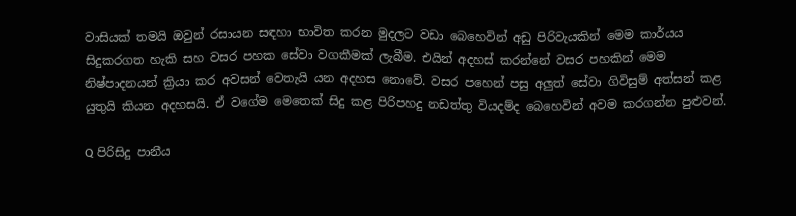වාසියක් තමයි ඔවුන් රසායන සඳහා භාවිත කරන මුදලට වඩා බෙහෙවින් අඩු පිරිවැයකින් මෙම කාර්යය සිදුකරගත හැකි සහ වසර පහක සේවා වගකීමක් ලැබීම. එයින් අදහස් කරන්නේ වසර පහකින් මෙම නිෂ්පාදනයන් ක්‍රියා කර අවසන් වෙතැයි යන අදහස නොවේ. වසර පහෙන් පසු අලුත් සේවා ගිවිසුම් අත්සන් කළ යුතුයි කියන අදහසයි. ඒ වගේම මෙතෙක් සිදු කළ පිරිපහදු නඩත්තු වියදම්ද බෙහෙවින් අවම කරගන්න පුළුවන්.

Q පිරිසිදු පානීය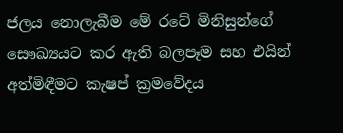ජලය නොලැබීම මේ රටේ මිනිසුන්ගේ සෞඛ්‍යයට කර ඇති බලපෑම සහ එයින් අත්මිඳීමට කැෂප් ක්‍රමවේදය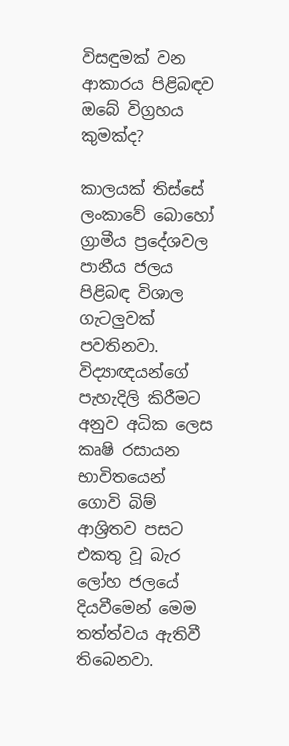විසඳුමක් වන ආකාරය පිළිබඳව ඔබේ විග්‍රහය කුමක්ද?

කාලයක් තිස්සේ ලංකාවේ බොහෝ ග්‍රාමීය ප්‍රදේශවල පානීය ජලය පිළිබඳ විශාල ගැටලුවක් පවතිනවා. විද්‍යාඥයන්ගේ පැහැදිලි කිරීමට අනුව අධික ලෙස කෘෂි රසායන භාවිතයෙන් ගොවි බිම් ආශ්‍රිතව පසට එකතු වූ බැර ලෝහ ජලයේ දියවීමෙන් මෙම තත්ත්වය ඇතිවී තිබෙනවා.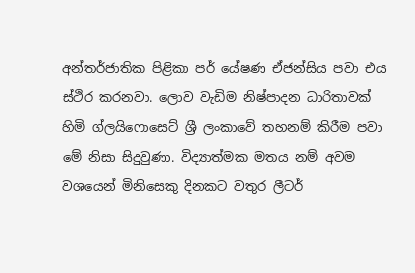අන්තර්ජාතික පිළිකා පර් යේෂණ ඒජන්සිය පවා එය ස්ථිර කරනවා. ලොව වැඩිම නිෂ්පාදන ධාරිතාවක් හිමි ග්ලයිෆොසෙට් ශ්‍රී ලංකාවේ තහනම් කිරීම පවා මේ නිසා සිදුවුණා. විද්‍යාත්මක මතය නම් අවම වශයෙන් මිනිසෙකු දිනකට වතුර ලීටර්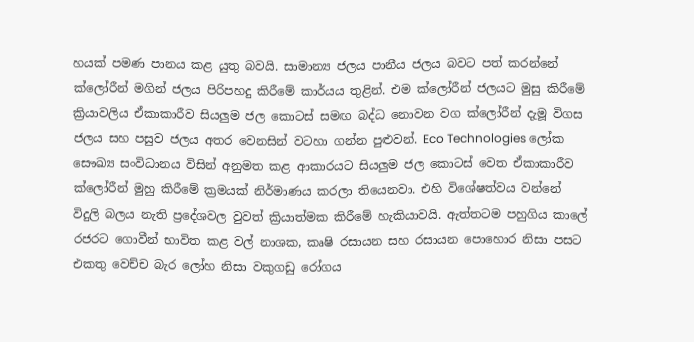හයක් පමණ පානය කළ යුතු බවයි. සාමාන්‍ය ජලය පානීය ජලය බවට පත් කරන්නේ ක්ලෝරීන් මගින් ජලය පිරිපහදු කිරීමේ කාර්යය තුළින්. එම ක්ලෝරීන් ජලයට මුසු කිරීමේ ක්‍රියාවලිය ඒකාකාරීව සියලුම ජල කොටස් සමඟ බද්ධ නොවන වග ක්ලෝරීන් දැමූ විගස ජලය සහ පසුව ජලය අතර වෙනසින් වටහා ගන්න පුළුවන්. Eco Technologies ලෝක සෞඛ්‍ය සංවිධානය විසින් අනුමත කළ ආකාරයට සියලුම ජල කොටස් වෙත ඒකාකාරීව ක්ලෝරීන් මුහු කිරීමේ ක්‍රමයක් නිර්මාණය කරලා තියෙනවා. එහි විශේෂත්වය වන්නේ විදුලි බලය නැති ප්‍රදේශවල වුවත් ක්‍රියාත්මක කිරීමේ හැකියාවයි. ඇත්තටම පහුගිය කාලේ රජරට ගොවීන් භාවිත කළ වල් නාශක, කෘෂි රසායන සහ රසායන පොහොර නිසා පසට එකතු වෙච්ච බැර ලෝහ නිසා වකුගඩු රෝගය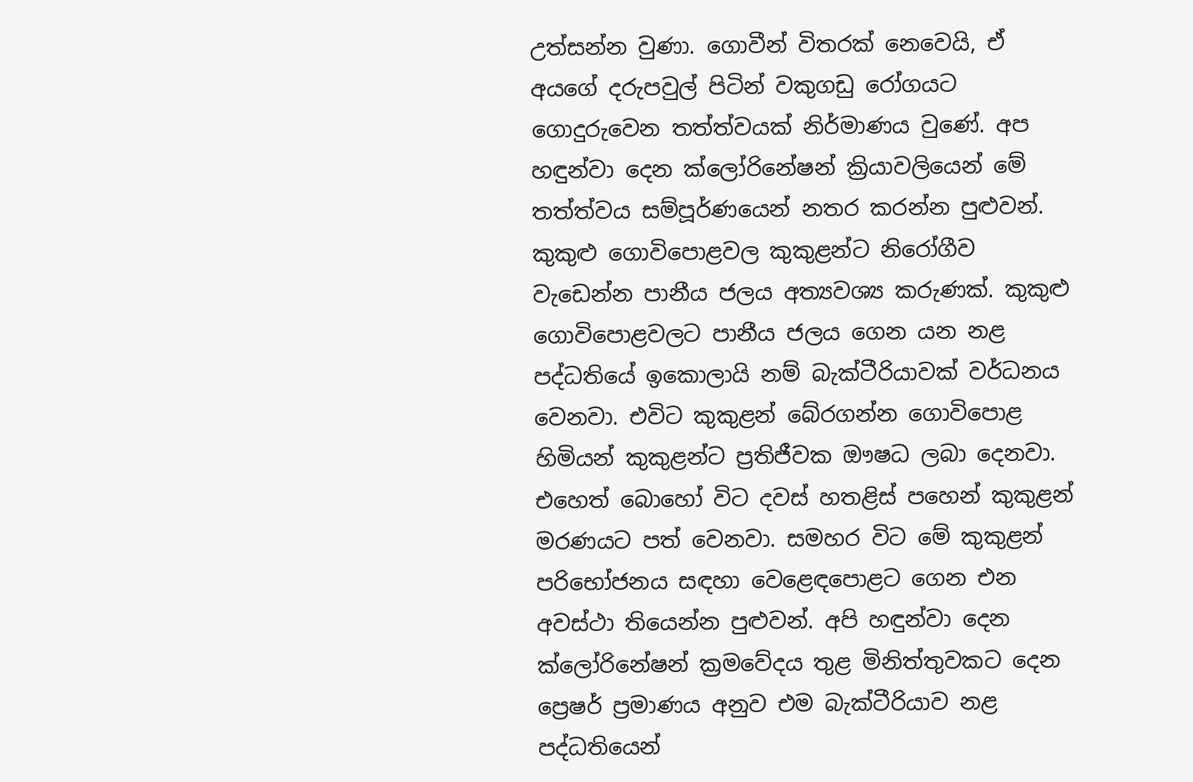උත්සන්න වුණා. ගොවීන් විතරක් නෙවෙයි, ඒ අයගේ දරුපවුල් පිටින් වකුගඩු රෝගයට ගොදුරුවෙන තත්ත්වයක් නිර්මාණය වුණේ. අප හඳුන්වා දෙන ක්ලෝරිනේෂන් ක්‍රියාවලියෙන් මේ තත්ත්වය සම්පූර්ණයෙන් නතර කරන්න පුළුවන්. කුකුළු ගොවිපොළවල කුකුළන්ට නිරෝගීව වැඩෙන්න පානීය ජලය අත්‍යවශ්‍ය කරුණක්. කුකුළු ගොවිපොළවලට පානීය ජලය ගෙන යන නළ පද්ධතියේ ඉකොලායි නම් බැක්ටීරියාවක් වර්ධනය වෙනවා. එවිට කුකුළන් බේරගන්න ගොවිපොළ හිමියන් කුකුළන්ට ප්‍රතිජීවක ඖෂධ ලබා දෙනවා. එහෙත් බොහෝ විට දවස් හතළිස් පහෙන් කුකුළන් මරණයට පත් වෙනවා. සමහර විට මේ කුකුළන් පරිභෝජනය සඳහා වෙළෙඳපොළට ගෙන එන අවස්ථා තියෙන්න පුළුවන්. අපි හඳුන්වා දෙන ක්ලෝරිනේෂන් ක්‍රමවේදය තුළ මිනිත්තුවකට දෙන ප්‍රෙෂර් ප්‍රමාණය අනුව එම බැක්ටීරියාව නළ පද්ධතියෙන්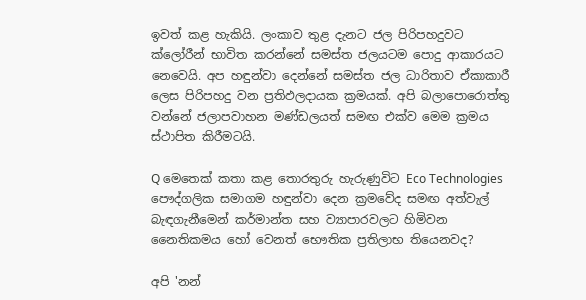ඉවත් කළ හැකියි. ලංකාව තුළ දැනට ජල පිරිපහදුවට ක්ලෝරීන් භාවිත කරන්නේ සමස්ත ජලයටම පොදු ආකාරයට නෙවෙයි. අප හඳුන්වා දෙන්නේ සමස්ත ජල ධාරිතාව ඒකාකාරී ලෙස පිරිපහදු වන ප්‍රතිඵලදායක ක්‍රමයක්. අපි බලාපොරොත්තු වන්නේ ජලාපවාහන මණ්ඩලයත් සමඟ එක්ව මෙම ක්‍රමය ස්ථාපිත කිරීමටයි.

Q මෙතෙක් කතා කළ තොරතුරු හැරුණුවිට Eco Technologies පෞද්ගලික සමාගම හඳුන්වා දෙන ක්‍රමවේද සමඟ අත්වැල් බැඳගැනීමෙන් කර්මාන්ත සහ ව්‍යාපාරවලට හිමිවන නෛතිකමය හෝ වෙනත් භෞතික ප්‍රතිලාභ තියෙනවද?

අපි 'නන්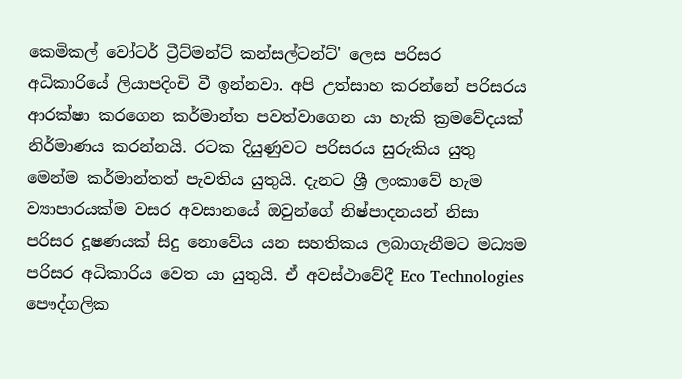කෙමිකල් වෝටර් ට්‍රීට්මන්ට් කන්සල්ටන්ට්' ලෙස පරිසර අධිකාරියේ ලියාපදිංචි වී ඉන්නවා. අපි උත්සාහ කරන්නේ පරිසරය ආරක්ෂා කරගෙන කර්මාන්ත පවත්වාගෙන යා හැකි ක්‍රමවේදයක් නිර්මාණය කරන්නයි. රටක දියුණුවට පරිසරය සුරුකිය යුතු මෙන්ම කර්මාන්තත් පැවතිය යුතුයි. දැනට ශ්‍රී ලංකාවේ හැම ව්‍යාපාරයක්ම වසර අවසානයේ ඔවුන්ගේ නිෂ්පාදනයන් නිසා පරිසර දූෂණයක් සිදු නොවේය යන සහතිකය ලබාගැනීමට මධ්‍යම පරිසර අධිකාරිය වෙත යා යුතුයි. ඒ අවස්ථාවේදී Eco Technologies පෞද්ගලික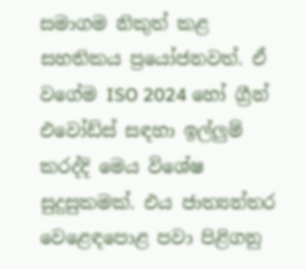සමාගම නිකුත් කළ සහතිකය ප්‍රයෝජනවත්. ඒ වගේම ISO 2024 හෝ ග්‍රීන් එවෝඩ්ස් සඳහා ඉල්ලුම් කරද්දි මෙය විශේෂ සුදුසුකමක්. එය ජාත්‍යන්තර වෙළෙඳපොළ පවා පිළිගනු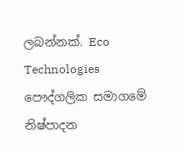ලබන්නක්. Eco Technologies පෞද්ගලික සමාගමේ නිෂ්පාදන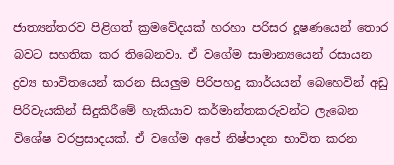ජාත්‍යන්තරව පිළිගත් ක්‍රමවේදයක් හරහා පරිසර දූෂණයෙන් තොර බවට සහතික කර තිබෙනවා. ඒ වගේම සාමාන්‍යයෙන් රසායන ද්‍රව්‍ය භාවිතයෙන් කරන සියලුම පිරිපහදු කාර්යයන් බෙහෙවින් අඩු පිරිවැයකින් සිදුකිරීමේ හැකියාව කර්මාන්තකරුවන්ට ලැබෙන විශේෂ වරප්‍රසාදයක්. ඒ වගේම අපේ නිෂ්පාදන භාවිත කරන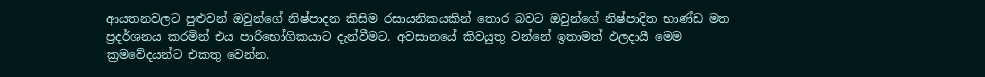ආයතනවලට පුළුවන් ඔවුන්ගේ නිෂ්පාදන කිසිම රසායනිකයකින් තොර බවට ඔවුන්ගේ නිෂ්පාදිත භාණ්ඩ මත ප්‍රදර්ශනය කරමින් එය පාරිභෝගිකයාට දැන්වීමට. අවසානයේ කිවයුතු වන්නේ ඉතාමත් ඵලදායී මෙම ක්‍රමවේදයන්ට එකතු වෙන්න.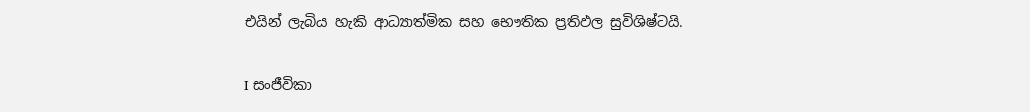එයින් ලැබිය හැකි ආධ්‍යාත්මික සහ භෞතික ප්‍රතිඵල සුවිශිෂ්ටයි.

I සංජීවිකා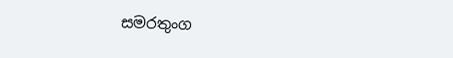සමරතුංග